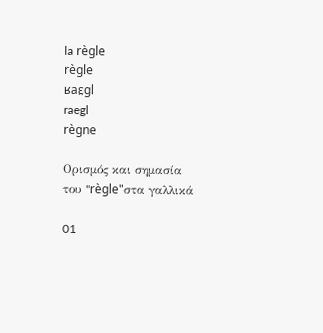la règle
règle
ʁaɛ̯gl
raegl
règne

Ορισμός και σημασία του "règle"στα γαλλικά

01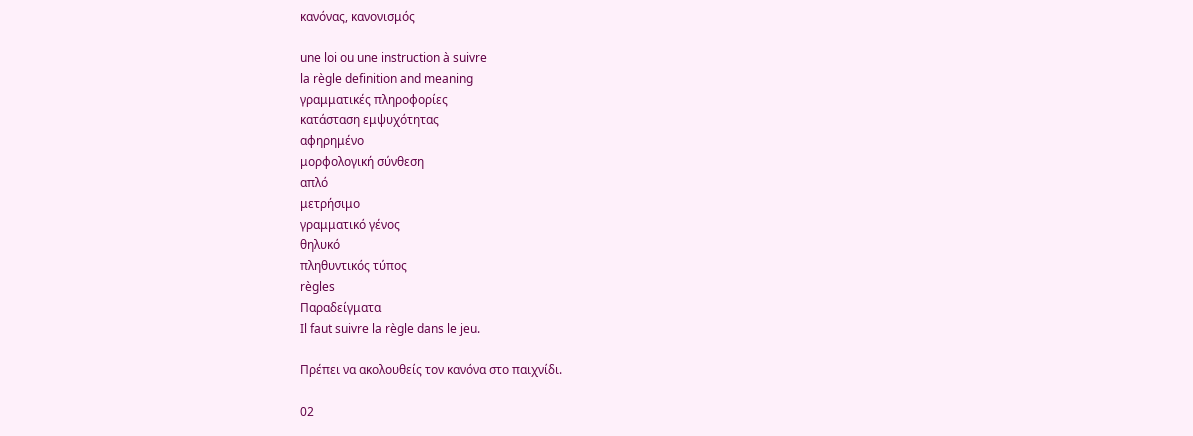κανόνας, κανονισμός

une loi ou une instruction à suivre
la règle definition and meaning
γραμματικές πληροφορίες
κατάσταση εμψυχότητας
αφηρημένο
μορφολογική σύνθεση
απλό
μετρήσιμο
γραμματικό γένος
θηλυκό
πληθυντικός τύπος
règles
Παραδείγματα
Il faut suivre la règle dans le jeu.

Πρέπει να ακολουθείς τον κανόνα στο παιχνίδι.

02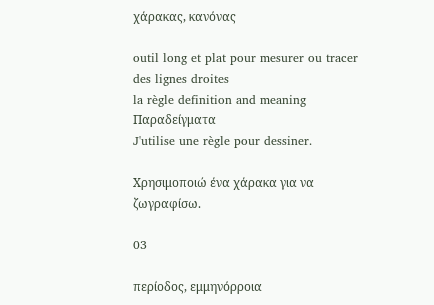χάρακας, κανόνας

outil long et plat pour mesurer ou tracer des lignes droites
la règle definition and meaning
Παραδείγματα
J'utilise une règle pour dessiner.

Χρησιμοποιώ ένα χάρακα για να ζωγραφίσω.

03

περίοδος, εμμηνόρροια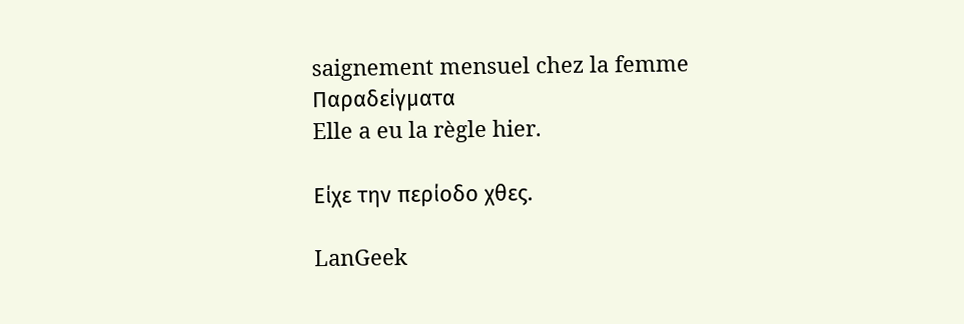saignement mensuel chez la femme
Παραδείγματα
Elle a eu la règle hier.

Είχε την περίοδο χθες.

LanGeek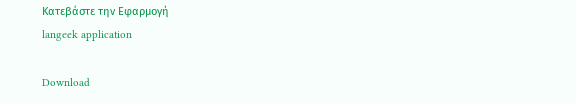Κατεβάστε την Εφαρμογή
langeek application

Download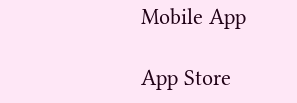Mobile App

App Store